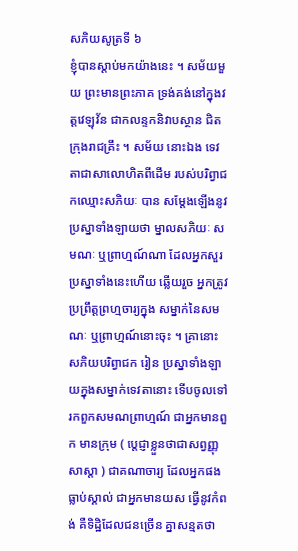សភិយសូត្រទី ៦
ខ្ញុំបានស្តាប់មកយ៉ាងនេះ ។ សម័យមួយ ព្រះមានព្រះភាគ ទ្រង់គង់នៅក្នុងវត្តវេឡុវ័ន ជាកលន្ទកនិវាបស្ថាន ជិតក្រុងរាជគ្រឹះ ។ សម័យ នោះឯង ទេវតាជាសាលោហិតពីដើម របស់បរិព្វាជកឈ្មោះសភិយៈ បាន សម្តែងឡើងនូវប្រស្នាទាំងឡាយថា ម្នាលសភិយៈ សមណៈ ឬព្រាហ្មណ៍ណា ដែលអ្នកសួរប្រស្នាទាំងនេះហើយ ឆ្លើយរួច អ្នកត្រូវប្រព្រឹត្តព្រហ្មចារ្យក្នុង សម្នាក់នៃសមណៈ ឬព្រាហ្មណ៍នោះចុះ ។ គ្រានោះ សភិយបរិព្វាជក រៀន ប្រស្នាទាំងឡាយក្នុងសម្នាក់ទេវតានោះ ទើបចូលទៅរកពួកសមណព្រាហ្មណ៍ ជាអ្នកមានពួក មានក្រុម ( ប្តេជ្ញាខ្លួនថាជាសព្វញ្ញុសាស្តា ) ជាគណាចារ្យ ដែលអ្នកផងធ្លាប់ស្គាល់ ជាអ្នកមានយស ធ្វើនូវកំពង់ គឺទិដ្ឋិដែលជនច្រើន គ្នាសន្មតថា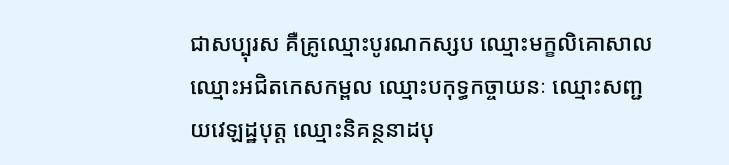ជាសប្បុរស គឺគ្រូឈ្មោះបូរណកស្សប ឈ្មោះមក្ខលិគោសាល ឈ្មោះអជិតកេសកម្ពល ឈ្មោះបកុទ្ធកច្ចាយនៈ ឈ្មោះសញ្ជយវេឡដ្ឋបុត្ត ឈ្មោះនិគន្ថនាដបុ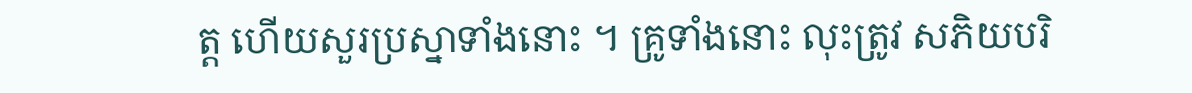ត្ត ហើយសួរប្រស្នាទាំងនោះ ។ គ្រូទាំងនោះ លុះត្រូវ សភិយបរិ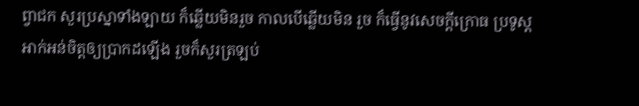ព្វាជក សួរប្រស្នាទាំងឡាយ ក៏ឆ្លើយមិនរួច កាលបើឆ្លើយមិន រួច ក៏ធ្វើនូវសេចក្តីក្រោធ ប្រទូស្តអាក់អន់ចិត្តឲ្យប្រាកដឡើង រួចក៏សួរត្រឡប់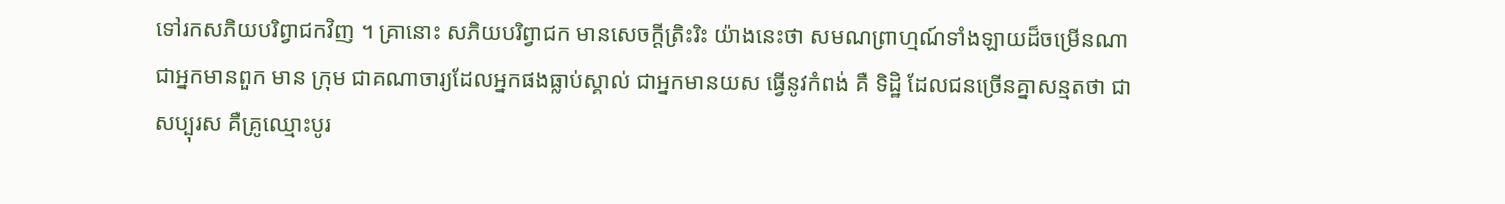ទៅរកសភិយបរិព្វាជកវិញ ។ គ្រានោះ សភិយបរិព្វាជក មានសេចក្តីត្រិះរិះ យ៉ាងនេះថា សមណព្រាហ្មណ៍ទាំងឡាយដ៏ចម្រើនណា ជាអ្នកមានពួក មាន ក្រុម ជាគណាចារ្យដែលអ្នកផងធ្លាប់ស្គាល់ ជាអ្នកមានយស ធ្វើនូវកំពង់ គឺ ទិដ្ឋិ ដែលជនច្រើនគ្នាសន្មតថា ជាសប្បុរស គឺគ្រូឈ្មោះបូរ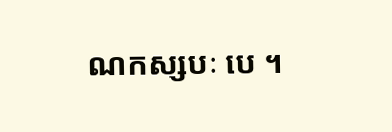ណកស្សបៈ បេ ។